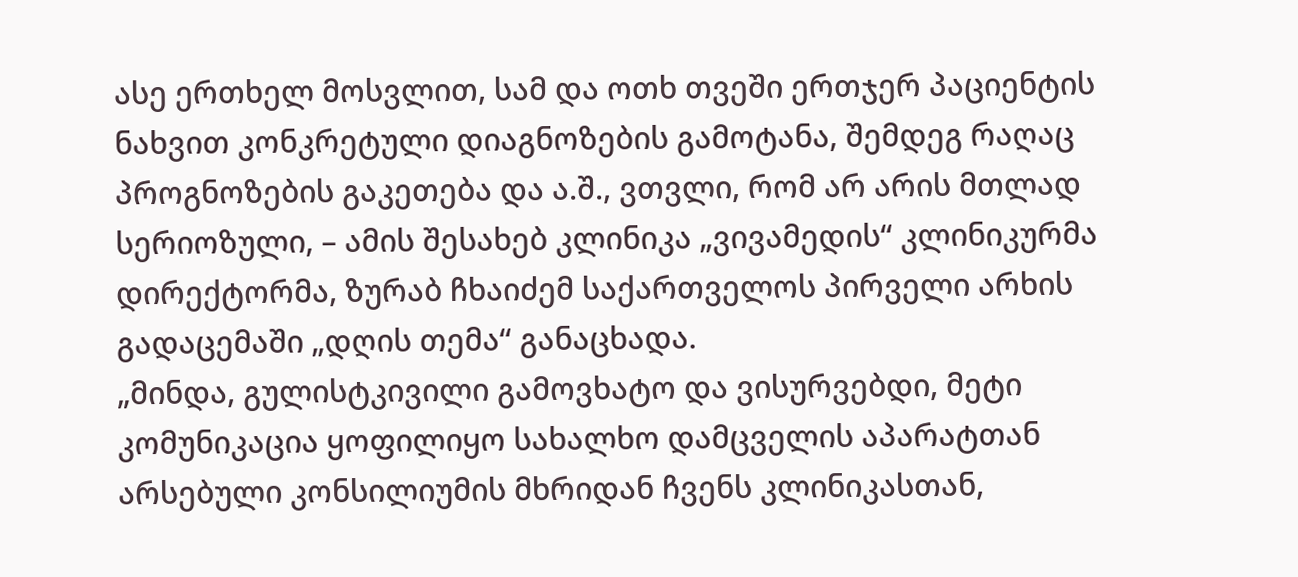ასე ერთხელ მოსვლით, სამ და ოთხ თვეში ერთჯერ პაციენტის ნახვით კონკრეტული დიაგნოზების გამოტანა, შემდეგ რაღაც პროგნოზების გაკეთება და ა.შ., ვთვლი, რომ არ არის მთლად სერიოზული, – ამის შესახებ კლინიკა „ვივამედის“ კლინიკურმა დირექტორმა, ზურაბ ჩხაიძემ საქართველოს პირველი არხის გადაცემაში „დღის თემა“ განაცხადა.
„მინდა, გულისტკივილი გამოვხატო და ვისურვებდი, მეტი კომუნიკაცია ყოფილიყო სახალხო დამცველის აპარატთან არსებული კონსილიუმის მხრიდან ჩვენს კლინიკასთან,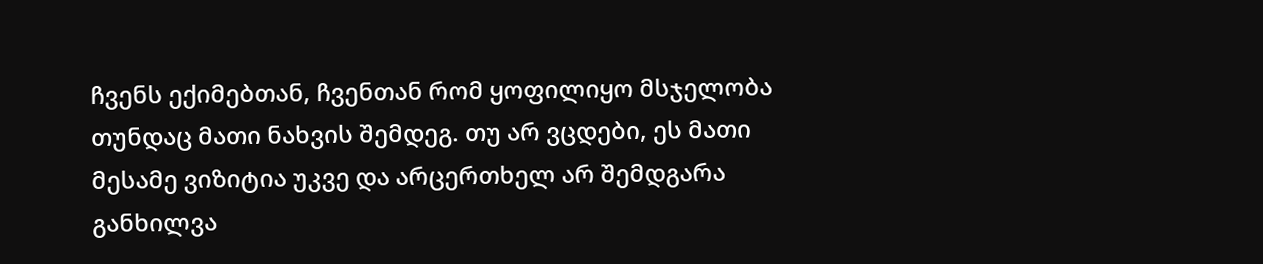ჩვენს ექიმებთან, ჩვენთან რომ ყოფილიყო მსჯელობა თუნდაც მათი ნახვის შემდეგ. თუ არ ვცდები, ეს მათი მესამე ვიზიტია უკვე და არცერთხელ არ შემდგარა განხილვა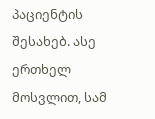პაციენტის შესახებ. ასე ერთხელ მოსვლით, სამ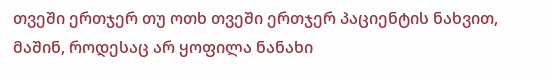თვეში ერთჯერ თუ ოთხ თვეში ერთჯერ პაციენტის ნახვით, მაშინ, როდესაც არ ყოფილა ნანახი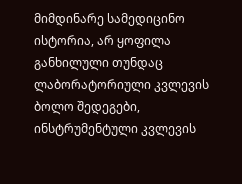მიმდინარე სამედიცინო ისტორია, არ ყოფილა განხილული თუნდაც ლაბორატორიული კვლევის ბოლო შედეგები, ინსტრუმენტული კვლევის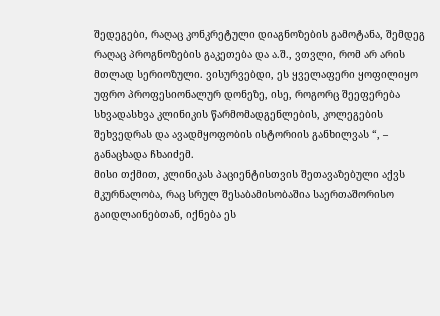შედეგები, რაღაც კონკრეტული დიაგნოზების გამოტანა, შემდეგ რაღაც პროგნოზების გაკეთება და ა.შ., ვთვლი, რომ არ არის მთლად სერიოზული. ვისურვებდი, ეს ყველაფერი ყოფილიყო უფრო პროფესიონალურ დონეზე, ისე, როგორც შეეფერება სხვადასხვა კლინიკის წარმომადგენლების, კოლეგების შეხვედრას და ავადმყოფობის ისტორიის განხილვას “, – განაცხადა ჩხაიძემ.
მისი თქმით, კლინიკას პაციენტისთვის შეთავაზებული აქვს მკურნალობა, რაც სრულ შესაბამისობაშია საერთაშორისო გაიდლაინებთან, იქნება ეს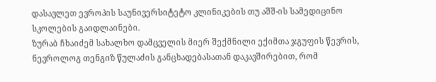დასავლეთ ევროპის საუნივერსიტეტო კლინიკების თუ აშშ-ის სამედიცინო სკოლების გაიდლაინები.
ზურაბ ჩხაიძემ სახალხო დამცველის მიერ შექმნილი ექიმთა ჯგუფის წევრის, ნევროლოგ თენგიზ წულაძის განცხადებასათან დაკავშირებით, რომ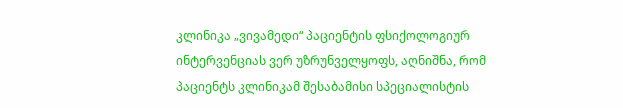კლინიკა „ვივამედი“ პაციენტის ფსიქოლოგიურ ინტერვენციას ვერ უზრუნველყოფს, აღნიშნა, რომ პაციენტს კლინიკამ შესაბამისი სპეციალისტის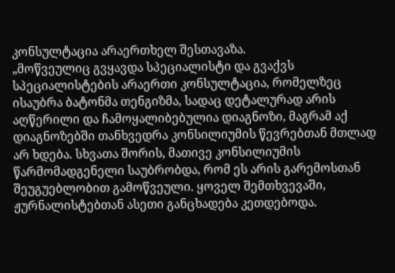კონსულტაცია არაერთხელ შესთავაზა.
„მოწვეულიც გვყავდა სპეციალისტი და გვაქვს სპეციალისტების არაერთი კონსულტაცია, რომელზეც ისაუბრა ბატონმა თენგიზმა, სადაც დეტალურად არის აღწერილი და ჩამოყალიბებულია დიაგნოზი, მაგრამ აქ დიაგნოზებში თანხვედრა კონსილიუმის წევრებთან მთლად არ ხდება. სხვათა შორის, მათივე კონსილიუმის წარმომადგენელი საუბრობდა, რომ ეს არის გარემოსთან შეუგუებლობით გამოწვეული. ყოველ შემთხვევაში, ჟურნალისტებთან ასეთი განცხადება კეთდებოდა.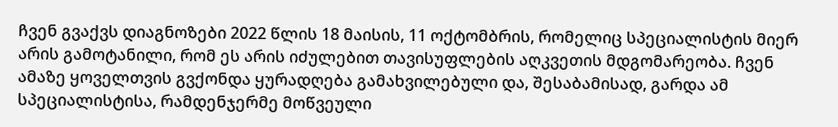ჩვენ გვაქვს დიაგნოზები 2022 წლის 18 მაისის, 11 ოქტომბრის, რომელიც სპეციალისტის მიერ არის გამოტანილი, რომ ეს არის იძულებით თავისუფლების აღკვეთის მდგომარეობა. ჩვენ ამაზე ყოველთვის გვქონდა ყურადღება გამახვილებული და, შესაბამისად, გარდა ამ სპეციალისტისა, რამდენჯერმე მოწვეული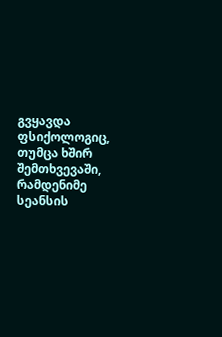გვყავდა ფსიქოლოგიც, თუმცა ხშირ შემთხვევაში, რამდენიმე სეანსის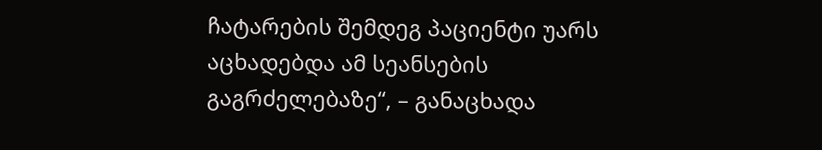ჩატარების შემდეგ პაციენტი უარს აცხადებდა ამ სეანსების გაგრძელებაზე“, – განაცხადა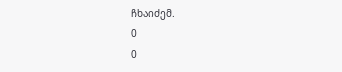ჩხაიძემ.
0
0